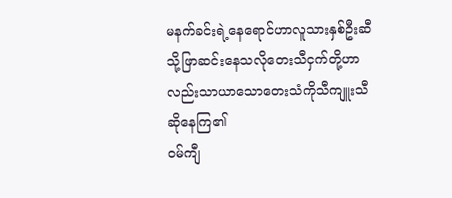မနက်ခင်းရဲ့နေရောင်ဟာလူသားနှစ်ဦးဆီသို့ဖြာဆင်းနေသလိုတေးသီငှက်တို့ဟာလည်းသာယာသောတေးသံကိုသီကျူးသီဆိုနေကြ၏
ဝမ်ကျီ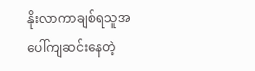နိုးလာကာချစ်ရသူအပေါ်ကျဆင်းနေတဲ့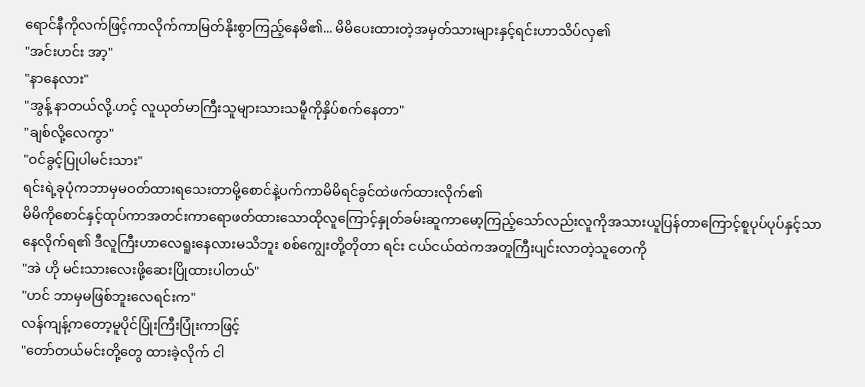ရောင်နီကိုလက်ဖြင့်ကာလိုက်ကာမြတ်နိုးစွာကြည့်နေမိ၏... မိမိပေးထားတဲ့အမှတ်သားများနှင့်ရင်းဟာသိပ်လှ၏
"အင်းဟင်း အာ့"
"နာနေလား"
"အွန့် နာတယ်လို့.ဟင့် လူယုတ်မာကြီးသူများသားသမီူကိုနှိပ်စက်နေတာ"
"ချစ်လို့လေကွာ"
"ဝင်ခွင့်ပြုပါမင်းသား"
ရင်းရဲ့ခုပုံကဘာမှမဝတ်ထားရသေးတာမို့စောင်နဲ့ပက်ကာမိမိရင်ခွင်ထဲဖက်ထားလိုက်၏
မိမိကိုစောင်နှင့်ထုပ်ကာအတင်းကာရောဖတ်ထားသောထိုလူကြောင့်နှုတ်ခမ်းဆူကာမော့ကြည့်သော်လည်းလူကိုအသားယူပြန်တာကြောင့်စူပုပ်ပုပ်နှင့်သာနေလိုက်ရ၏ ဒီလူကြီးဟာလေရူးနေလားမသိဘူး စစ်ကျွေးတို့တိုတာ ရင်း ငယ်ငယ်ထဲကအတူကြီးပျင်းလာတဲ့သူတေကို
"အဲ ဟို မင်းသားလေးဖို့ဆေးပြိုထားပါတယ်"
"ဟင် ဘာမှမဖြစ်ဘူးလေရင်းက"
လန်ကျန့်ကတော့မူပိုင်ပြုံးကြီးပြုံးကာဖြင့်
"တော်တယ်မင်းတို့တွေ ထားခဲ့လိုက် ငါ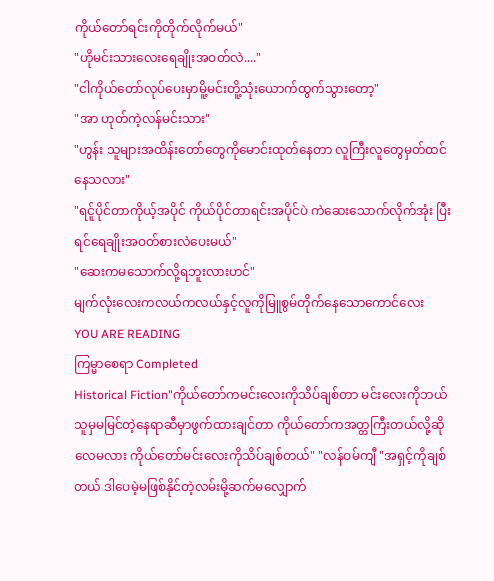ကိုယ်တော်ရင်းကိုတိုက်လိုက်မယ်"
"ဟိုမင်းသားလေးရေချိုးအဝတ်လဲ...."
"ငါကိုယ်တော်လုပ်ပေးမှာမိူ့မင်းတိူ့သုံးယောက်ထွက်သွားတော့"
"အာ ဟုတ်ကဲ့လန်မင်းသား"
"ဟွန်း သူများအထိန်းတော်တွေကိုမောင်းထုတ်နေတာ လူကြီးလူတွေမှတ်ထင်နေသလား"
"ရင်ူပိုင်တာကိုယ့်အပိုင် ကိုယ်ပိုင်တာရင်းအပိုင်ပဲ ကဲဆေးသောက်လိုက်အုံး ပြီးရင်ရေချိုးအဝတ်စားလဲပေးမယ်"
"ဆေးကမသောက်လို့ရဘူးလားဟင်"
မျက်လုံးလေးကလယ်ကလယ်နှင့်လူကိုမြူစွမ်တိုက်နေသောကောင်လေး
YOU ARE READING
ကြမ္မာစေရာ Completed
Historical Fiction"ကိုယ်တော်ကမင်းလေးကိုသိပ်ချစ်တာ မင်းလေးကိုဘယ်သူမှမမြင်တဲ့နေရာဆီမှာဖွက်ထားချင်တာ ကိုယ်တော်ကအတ္တကြီးတယ်လို့ဆိုလေမလား ကိုယ်တော်မင်းလေးကိုသိပ်ချစ်တယ်" "လန်ဝမ်ကျီ "အရှင့်ကိုချစ်တယ် ဒါပေမဲ့မဖြစ်နိုင်တဲ့လမ်းမို့ဆက်မလျှောက်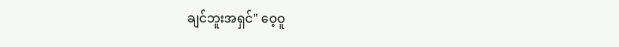ချင်ဘူးအရှင်" ဝေ့ဝူ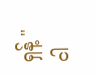ရှန့် "ငါ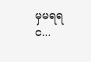မှမရရင...